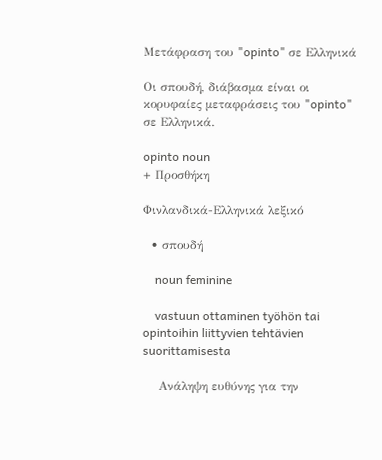Μετάφραση του "opinto" σε Ελληνικά

Οι σπουδή, διάβασμα είναι οι κορυφαίες μεταφράσεις του "opinto" σε Ελληνικά.

opinto noun
+ Προσθήκη

Φινλανδικά-Ελληνικά λεξικό

  • σπουδή

    noun feminine

    vastuun ottaminen työhön tai opintoihin liittyvien tehtävien suorittamisesta

    Ανάληψη ευθύνης για την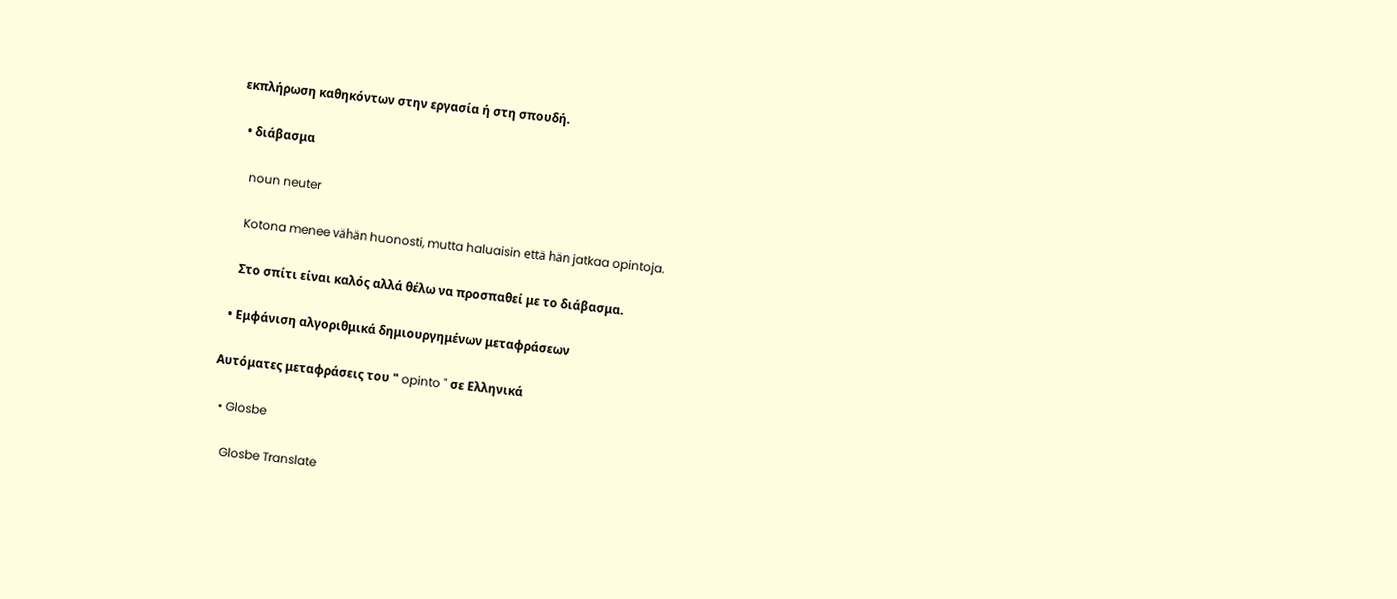εκπλήρωση καθηκόντων στην εργασία ή στη σπουδή.

  • διάβασμα

    noun neuter

    Kotona menee vähän huonosti, mutta haluaisin että hän jatkaa opintoja.

    Στο σπίτι είναι καλός αλλά θέλω να προσπαθεί με το διάβασμα.

  • Εμφάνιση αλγοριθμικά δημιουργημένων μεταφράσεων

Αυτόματες μεταφράσεις του " opinto " σε Ελληνικά

  • Glosbe

    Glosbe Translate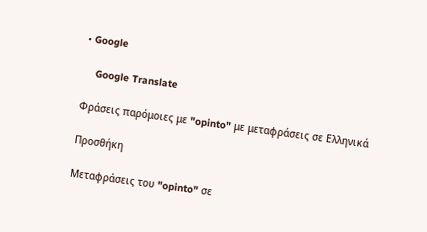• Google

    Google Translate

Φράσεις παρόμοιες με "opinto" με μεταφράσεις σε Ελληνικά

Προσθήκη

Μεταφράσεις του "opinto" σε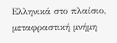Ελληνικά στο πλαίσιο, μεταφραστική μνήμη